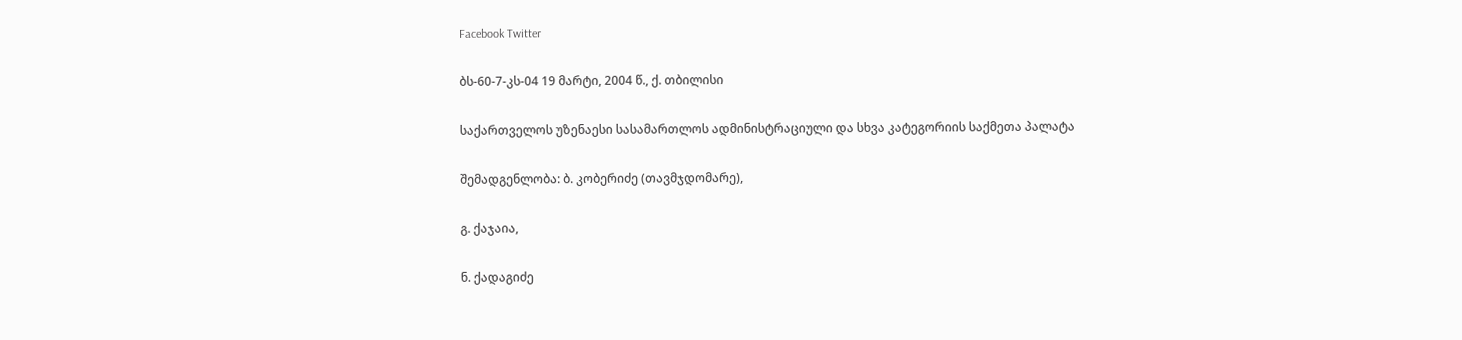Facebook Twitter

ბს-60-7-კს-04 19 მარტი, 2004 წ., ქ. თბილისი

საქართველოს უზენაესი სასამართლოს ადმინისტრაციული და სხვა კატეგორიის საქმეთა პალატა

შემადგენლობა: ბ. კობერიძე (თავმჯდომარე),

გ. ქაჯაია,

ნ. ქადაგიძე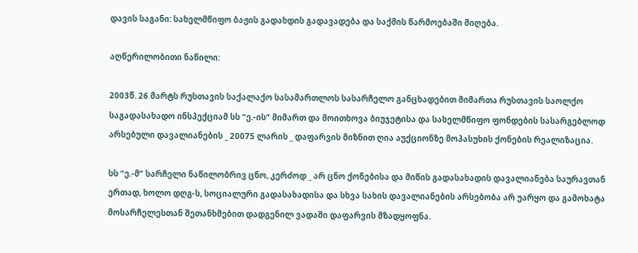დავის საგანი: სახელმწიფო ბაჟის გადახდის გადავადება და საქმის წარმოებაში მიღება.

აღწერილობითი ნაწილი:

2003წ. 26 მარტს რუსთავის საქალაქო სასამართლოს სასარჩელო განცხადებით მიმართა რუსთავის საოლქო საგადასახადო ინსპექციამ სს “ე.-ის” მიმართ და მოითხოვა ბიუჯეტისა და სახელმწიფო ფონდების სასარგებლოდ არსებული დავალიანების _ 20075 ლარის _ დაფარვის მიზნით ღია აუქციონზე მოპასუხის ქონების რეალიზაცია.

სს “ე.-მ” სარჩელი ნაწილობრივ ცნო, კერძოდ _ არ ცნო ქონებისა და მიწის გადასახადის დავალიანება საურავთან ერთად, ხოლო დღგ-ს, სოციალური გადასახადისა და სხვა სახის დავალიანების არსებობა არ უარყო და გამოხატა მოსარჩელესთან შეთანხმებით დადგენილ ვადაში დაფარვის მზადყოფნა.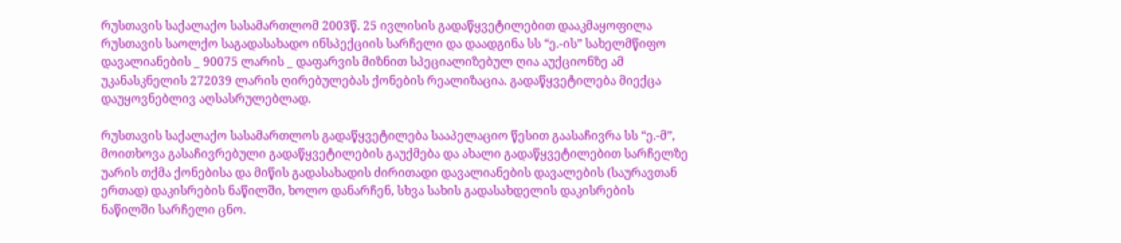რუსთავის საქალაქო სასამართლომ 2003წ. 25 ივლისის გადაწყვეტილებით დააკმაყოფილა რუსთავის საოლქო საგადასახადო ინსპექციის სარჩელი და დაადგინა სს “ე.-ის” სახელმწიფო დავალიანების _ 90075 ლარის _ დაფარვის მიზნით სპეციალიზებულ ღია აუქციონზე ამ უკანასკნელის 272039 ლარის ღირებულებას ქონების რეალიზაცია. გადაწყვეტილება მიექცა დაუყოვნებლივ აღსასრულებლად.

რუსთავის საქალაქო სასამართლოს გადაწყვეტილება სააპელაციო წესით გაასაჩივრა სს “ე.-მ”, მოითხოვა გასაჩივრებული გადაწყვეტილების გაუქმება და ახალი გადაწყვეტილებით სარჩელზე უარის თქმა ქონებისა და მიწის გადასახადის ძირითადი დავალიანების დავალების (საურავთან ერთად) დაკისრების ნაწილში, ხოლო დანარჩენ, სხვა სახის გადასახდელის დაკისრების ნაწილში სარჩელი ცნო.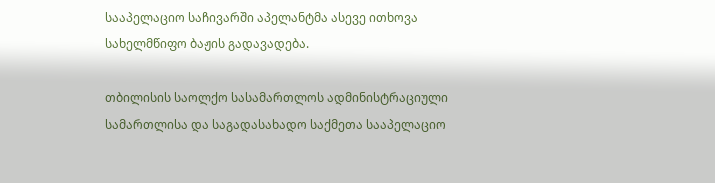სააპელაციო საჩივარში აპელანტმა ასევე ითხოვა სახელმწიფო ბაჟის გადავადება.

თბილისის საოლქო სასამართლოს ადმინისტრაციული სამართლისა და საგადასახადო საქმეთა სააპელაციო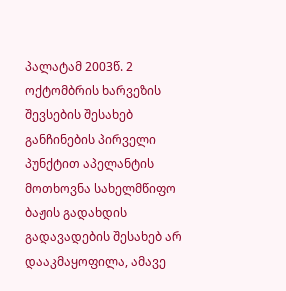პალატამ 2003წ. 2 ოქტომბრის ხარვეზის შევსების შესახებ განჩინების პირველი პუნქტით აპელანტის მოთხოვნა სახელმწიფო ბაჟის გადახდის გადავადების შესახებ არ დააკმაყოფილა, ამავე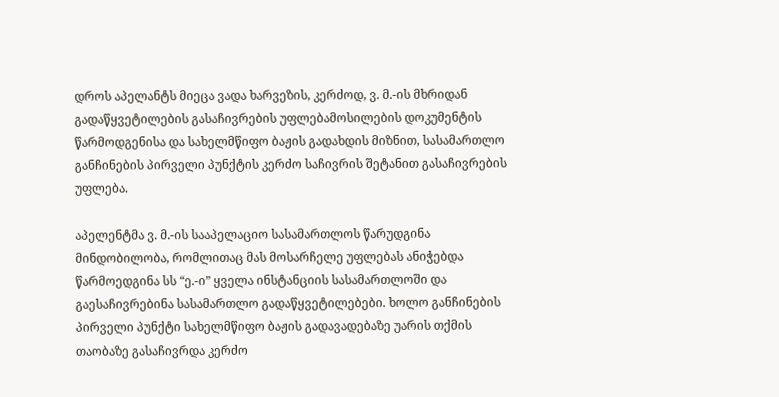დროს აპელანტს მიეცა ვადა ხარვეზის, კერძოდ, ვ. მ.-ის მხრიდან გადაწყვეტილების გასაჩივრების უფლებამოსილების დოკუმენტის წარმოდგენისა და სახელმწიფო ბაჟის გადახდის მიზნით, სასამართლო განჩინების პირველი პუნქტის კერძო საჩივრის შეტანით გასაჩივრების უფლება.

აპელენტმა ვ. მ.-ის სააპელაციო სასამართლოს წარუდგინა მინდობილობა, რომლითაც მას მოსარჩელე უფლებას ანიჭებდა წარმოედგინა სს “ე.-ი” ყველა ინსტანციის სასამართლოში და გაესაჩივრებინა სასამართლო გადაწყვეტილებები. ხოლო განჩინების პირველი პუნქტი სახელმწიფო ბაჟის გადავადებაზე უარის თქმის თაობაზე გასაჩივრდა კერძო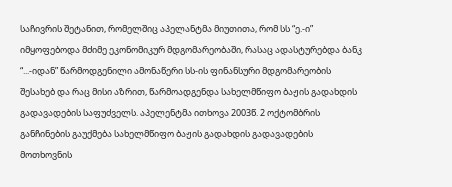საჩივრის შეტანით, რომელშიც აპელანტმა მიუთითა, რომ სს “ე.-ი” იმყოფებოდა მძიმე ეკონომიკურ მდგომარეობაში, რასაც ადასტურებდა ბანკ “...-იდან” წარმოდგენილი ამონაწერი სს-ის ფინანსური მდგომარეობის შესახებ და რაც მისი აზრით, წარმოადგენდა სახელმწიფო ბაჟის გადახდის გადავადების საფუძველს. აპელენტმა ითხოვა 2003წ. 2 ოქტომბრის განჩინების გაუქმება სახელმწიფო ბაჟის გადახდის გადავადების მოთხოვნის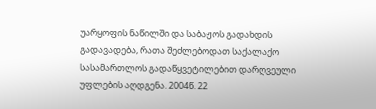უარყოფის ნაწილში და საბაჟოს გადახდის გადავადება, რათა შეძლებოდათ საქალაქო სასამართლოს გადაწყვეტილებით დარღვეული უფლების აღდგენა. 2004წ. 22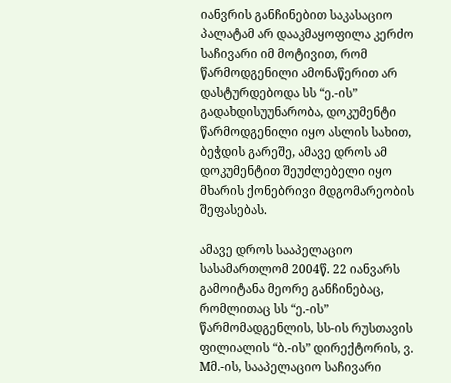იანვრის განჩინებით საკასაციო პალატამ არ დააკმაყოფილა კერძო საჩივარი იმ მოტივით, რომ წარმოდგენილი ამონაწერით არ დასტურდებოდა სს “ე.-ის” გადახდისუუნარობა, დოკუმენტი წარმოდგენილი იყო ასლის სახით, ბეჭდის გარეშე, ამავე დროს ამ დოკუმენტით შეუძლებელი იყო მხარის ქონებრივი მდგომარეობის შეფასებას.

ამავე დროს სააპელაციო სასამართლომ 2004წ. 22 იანვარს გამოიტანა მეორე განჩინებაც, რომლითაც სს “ე.-ის” წარმომადგენლის, სს-ის რუსთავის ფილიალის “ბ.-ის” დირექტორის, ვ. Mმ.-ის, სააპელაციო საჩივარი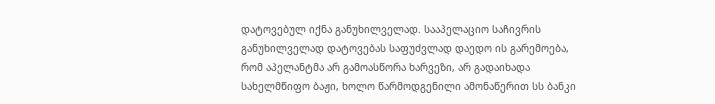დატოვებულ იქნა განუხილველად. სააპელაციო საჩივრის განუხილველად დატოვებას საფუძვლად დაედო ის გარემოება, რომ აპელანტმა არ გამოასწორა ხარვეზი, არ გადაიხადა სახელმწიფო ბაჟი, ხოლო წარმოდგენილი ამონაწერით სს ბანკი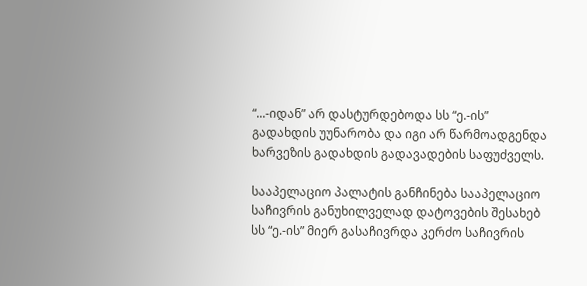“...-იდან” არ დასტურდებოდა სს “ე.-ის” გადახდის უუნარობა და იგი არ წარმოადგენდა ხარვეზის გადახდის გადავადების საფუძველს.

სააპელაციო პალატის განჩინება სააპელაციო საჩივრის განუხილველად დატოვების შესახებ სს “ე.-ის” მიერ გასაჩივრდა კერძო საჩივრის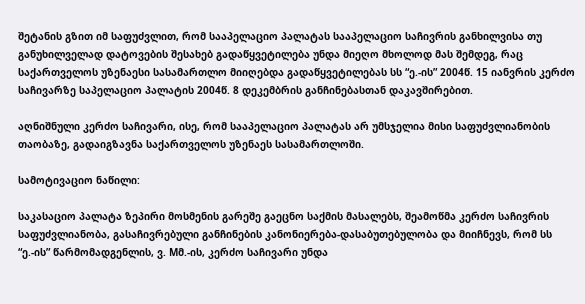შეტანის გზით იმ საფუძვლით, რომ სააპელაციო პალატას სააპელაციო საჩივრის განხილვისა თუ განუხილველად დატოვების შესახებ გადაწყვეტილება უნდა მიეღო მხოლოდ მას შემდეგ, რაც საქართველოს უზენაესი სასამართლო მიიღებდა გადაწყვეტილებას სს “ე.-ის” 2004წ. 15 იანვრის კერძო საჩივარზე საპელაციო პალატის 2004წ. 8 დეკემბრის განჩინებასთან დაკავშირებით.

აღნიშნული კერძო საჩივარი, ისე, რომ სააპელაციო პალატას არ უმსჯელია მისი საფუძვლიანობის თაობაზე, გადაიგზავნა საქართველოს უზენაეს სასამართლოში.

სამოტივაციო ნაწილი:

საკასაციო პალატა ზეპირი მოსმენის გარეშე გაეცნო საქმის მასალებს, შეამოწმა კერძო საჩივრის საფუძვლიანობა, გასაჩივრებული განჩინების კანონიერება-დასაბუთებულობა და მიიჩნევს, რომ სს “ე.-ის” წარმომადგენლის, ვ. Mმ.-ის, კერძო საჩივარი უნდა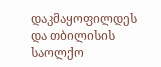დაკმაყოფილდეს და თბილისის საოლქო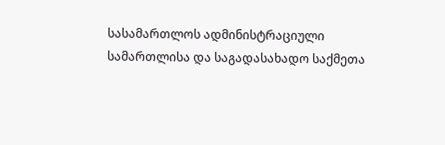სასამართლოს ადმინისტრაციული სამართლისა და საგადასახადო საქმეთა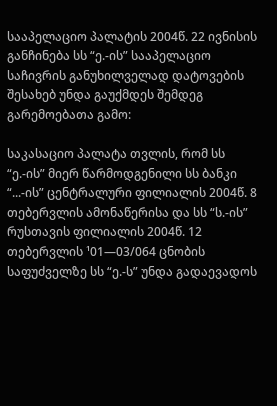სააპელაციო პალატის 2004წ. 22 ივნისის განჩინება სს “ე.-ის” სააპელაციო საჩივრის განუხილველად დატოვების შესახებ უნდა გაუქმდეს შემდეგ გარემოებათა გამო:

საკასაციო პალატა თვლის, რომ სს “ე.-ის” მიერ წარმოდგენილი სს ბანკი “...-ის” ცენტრალური ფილიალის 2004წ. 8 თებერვლის ამონაწერისა და სს “ს.-ის” რუსთავის ფილიალის 2004წ. 12 თებერვლის ¹01—03/064 ცნობის საფუძველზე სს “ე.-ს” უნდა გადაევადოს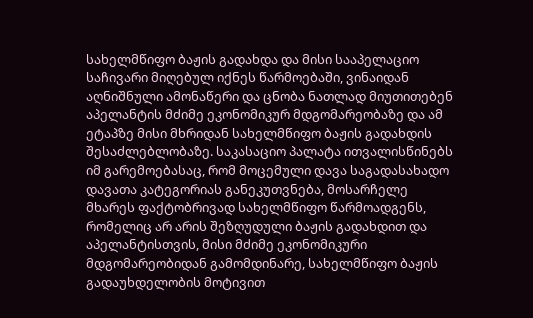სახელმწიფო ბაჟის გადახდა და მისი სააპელაციო საჩივარი მიღებულ იქნეს წარმოებაში, ვინაიდან აღნიშნული ამონაწერი და ცნობა ნათლად მიუთითებენ აპელანტის მძიმე ეკონომიკურ მდგომარეობაზე და ამ ეტაპზე მისი მხრიდან სახელმწიფო ბაჟის გადახდის შესაძლებლობაზე. საკასაციო პალატა ითვალისწინებს იმ გარემოებასაც, რომ მოცემული დავა საგადასახადო დავათა კატეგორიას განეკუთვნება, მოსარჩელე მხარეს ფაქტობრივად სახელმწიფო წარმოადგენს, რომელიც არ არის შეზღუდული ბაჟის გადახდით და აპელანტისთვის, მისი მძიმე ეკონომიკური მდგომარეობიდან გამომდინარე, სახელმწიფო ბაჟის გადაუხდელობის მოტივით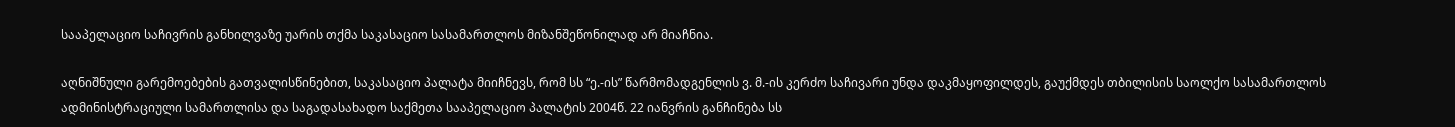სააპელაციო საჩივრის განხილვაზე უარის თქმა საკასაციო სასამართლოს მიზანშეწონილად არ მიაჩნია.

აღნიშნული გარემოებების გათვალისწინებით, საკასაციო პალატა მიიჩნევს, რომ სს “ე.-ის” წარმომადგენლის ვ. მ.-ის კერძო საჩივარი უნდა დაკმაყოფილდეს, გაუქმდეს თბილისის საოლქო სასამართლოს ადმინისტრაციული სამართლისა და საგადასახადო საქმეთა სააპელაციო პალატის 2004წ. 22 იანვრის განჩინება სს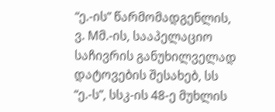“ე.-ის” წარმომადგენლის, ვ. Mმ.-ის, სააპელაციო საჩივრის განუხილველად დატოვების შესახებ, სს “ე.-ს”, სსკ-ის 48-ე მუხლის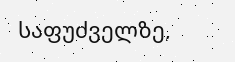საფუძველზე,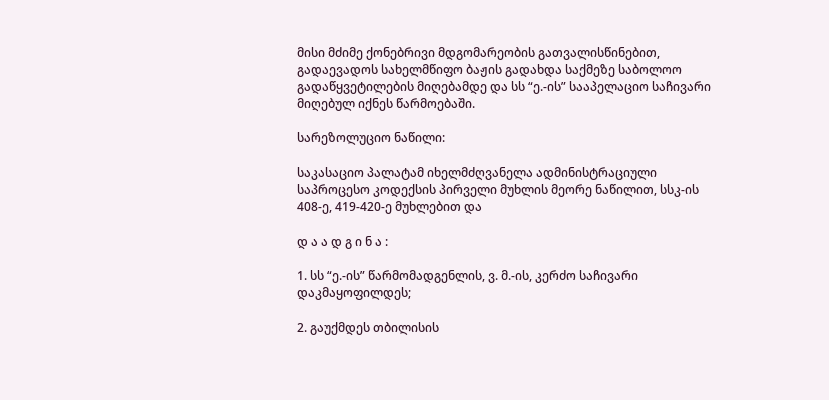მისი მძიმე ქონებრივი მდგომარეობის გათვალისწინებით, გადაევადოს სახელმწიფო ბაჟის გადახდა საქმეზე საბოლოო გადაწყვეტილების მიღებამდე და სს “ე.-ის” სააპელაციო საჩივარი მიღებულ იქნეს წარმოებაში.

სარეზოლუციო ნაწილი:

საკასაციო პალატამ იხელმძღვანელა ადმინისტრაციული საპროცესო კოდექსის პირველი მუხლის მეორე ნაწილით, სსკ-ის 408-ე, 419-420-ე მუხლებით და

დ ა ა დ გ ი ნ ა :

1. სს “ე.-ის” წარმომადგენლის, ვ. მ.-ის, კერძო საჩივარი დაკმაყოფილდეს;

2. გაუქმდეს თბილისის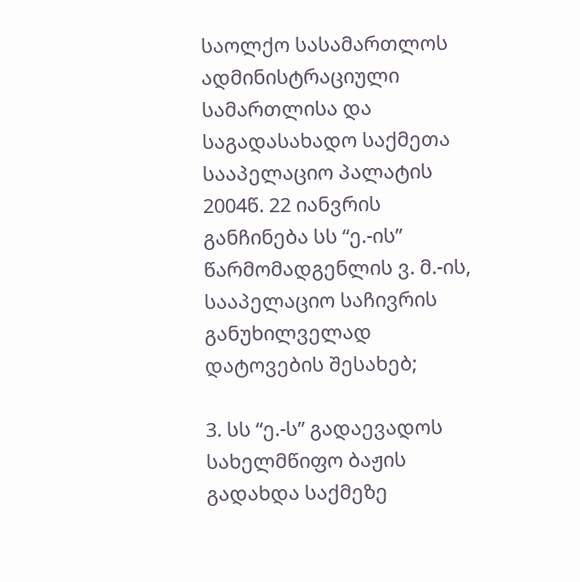საოლქო სასამართლოს ადმინისტრაციული სამართლისა და საგადასახადო საქმეთა სააპელაციო პალატის 2004წ. 22 იანვრის განჩინება სს “ე.-ის” წარმომადგენლის ვ. მ.-ის, სააპელაციო საჩივრის განუხილველად დატოვების შესახებ;

3. სს “ე.-ს” გადაევადოს სახელმწიფო ბაჟის გადახდა საქმეზე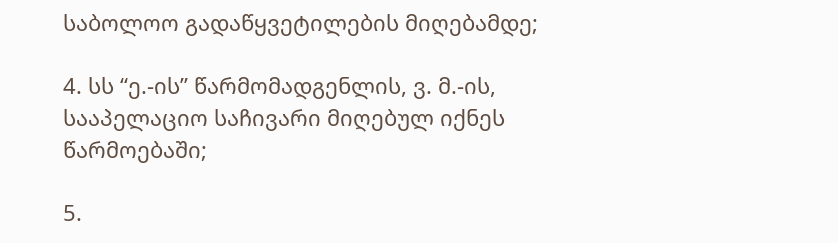საბოლოო გადაწყვეტილების მიღებამდე;

4. სს “ე.-ის” წარმომადგენლის, ვ. მ.-ის, სააპელაციო საჩივარი მიღებულ იქნეს წარმოებაში;

5.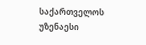საქართველოს უზენაესი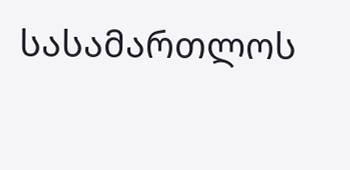სასამართლოს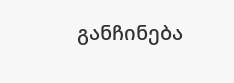განჩინება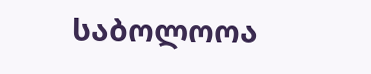საბოლოოა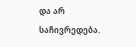და არ საჩივრედება.